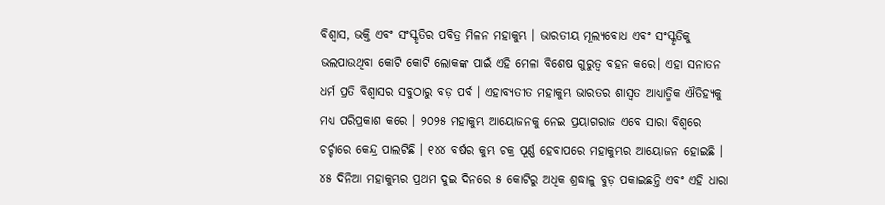ବିଶ୍ୱାସ, ଭକ୍ତି ଏବଂ ସଂସ୍କୃତିର ପବିତ୍ର ମିଳନ ମହାକୁମ୍ଭ । ଭାରତୀୟ ମୂଲ୍ୟବୋଧ ଏବଂ ସଂସ୍କୃତିକୁ ଭଲପାଉଥିବା କୋଟି କୋଟି ଲୋକଙ୍କ ପାଇଁ ଏହି ମେଳା ବିଶେଷ ଗୁରୁତ୍ୱ ବହନ କରେ। ଏହା ସନାତନ ଧର୍ମ ପ୍ରତି ବିଶ୍ୱାସର ସବୁଠାରୁ ବଡ଼ ପର୍ବ । ଏହାବ୍ୟତୀତ ମହାକୁମ୍ଭ ଭାରତର ଶାସ୍ୱତ ଆଧ୍ୟାତ୍ମିକ ଐତିହ୍ୟକୁ ମଧ୍ୟ ପରିପ୍ରକାଶ କରେ । ୨୦୨୫ ମହାକୁମ୍ଭ ଆୟୋଜନକୁ ନେଇ ପ୍ରୟାଗରାଜ ଏବେ ସାରା ବିଶ୍ୱରେ ଚର୍ଚ୍ଚାରେ କେନ୍ଦ୍ର ପାଲଟିଛି । ୧୪୪ ବର୍ଷର କୁମ୍ଭ ଚକ୍ର ପୂର୍ଣ୍ଣ ହେବାପରେ ମହାକୁମ୍ଭର ଆୟୋଜନ ହୋଇଛି । ୪୫ ଦିନିଆ ମହାକୁମ୍ଭର ପ୍ରଥମ ଦୁଇ ଦିନରେ ୫ କୋଟିରୁ ଅଧିକ ଶ୍ରଦ୍ଧାଳୁ ବୁଡ଼ ପକାଇଛନ୍ତି ଏବଂ ଏହି ଧାରା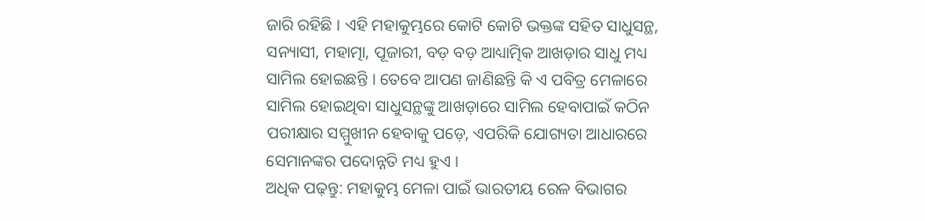ଜାରି ରହିଛି । ଏହି ମହାକୁମ୍ଭରେ କୋଟି କୋଟି ଭକ୍ତଙ୍କ ସହିତ ସାଧୁସନ୍ଥ, ସନ୍ୟାସୀ, ମହାତ୍ମା, ପୂଜାରୀ, ବଡ଼ ବଡ଼ ଆଧ୍ୟାତ୍ମିକ ଆଖଡ଼ାର ସାଧୁ ମଧ୍ୟ ସାମିଲ ହୋଇଛନ୍ତି । ତେବେ ଆପଣ ଜାଣିଛନ୍ତି କି ଏ ପବିତ୍ର ମେଳାରେ ସାମିଲ ହୋଇଥିବା ସାଧୁସନ୍ଥଙ୍କୁ ଆଖଡ଼ାରେ ସାମିଲ ହେବାପାଇଁ କଠିନ ପରୀକ୍ଷାର ସମ୍ମୁଖୀନ ହେବାକୁ ପଡ଼େ, ଏପରିକି ଯୋଗ୍ୟତା ଆଧାରରେ ସେମାନଙ୍କର ପଦୋନ୍ନତି ମଧ୍ୟ ହୁଏ ।
ଅଧିକ ପଢ଼ନ୍ତୁ: ମହାକୁମ୍ଭ ମେଳା ପାଇଁ ଭାରତୀୟ ରେଳ ବିଭାଗର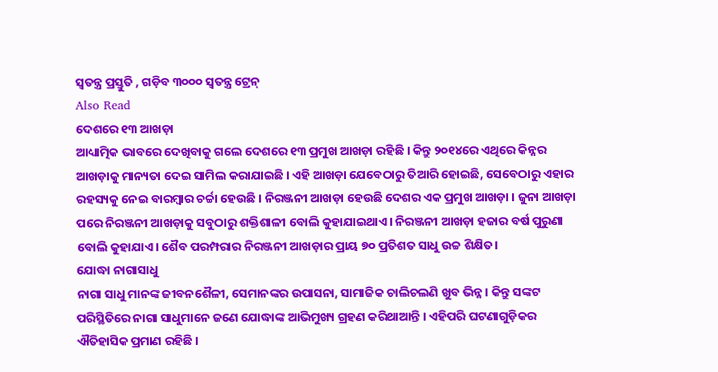ସ୍ୱତନ୍ତ୍ର ପ୍ରସ୍ତୁତି , ଗଡ଼ିବ ୩୦୦୦ ସ୍ୱତନ୍ତ୍ର ଟ୍ରେନ୍
Also Read
ଦେଶରେ ୧୩ ଆଖଡ଼ା
ଆଧ୍ୟାତ୍ମିକ ଭାବରେ ଦେଖିବାକୁ ଗଲେ ଦେଶରେ ୧୩ ପ୍ରମୁଖ ଆଖଡ଼ା ରହିଛି । କିନ୍ତୁ ୨୦୧୪ରେ ଏଥିରେ କିନ୍ନର ଆଖଡ଼ାକୁ ମାନ୍ୟତା ଦେଇ ସାମିଲ କରାଯାଇଛି । ଏହି ଆଖଡ଼ା ଯେବେଠାରୁ ତିଆରି ହୋଇଛି, ସେବେଠାରୁ ଏହାର ରହସ୍ୟକୁ ନେଇ ବାରମ୍ବାର ଚର୍ଚ୍ଚା ହେଉଛି । ନିରଞ୍ଜନୀ ଆଖଡ଼ା ହେଉଛି ଦେଶର ଏକ ପ୍ରମୁଖ ଆଖଡ଼ା । ଜୁନା ଆଖଡ଼ା ପରେ ନିରଞ୍ଜନୀ ଆଖଡ଼ାକୁ ସବୁଠାରୁ ଶକ୍ତିଶାଳୀ ବୋଲି କୁହାଯାଇଥାଏ। ନିରଞ୍ଜନୀ ଆଖଡ଼ା ହଜାର ବର୍ଷ ପୁରୁଣା ବୋଲି କୁହାଯାଏ। ଶୈବ ପରମ୍ପରାର ନିରଞ୍ଜନୀ ଆଖଡ଼ାର ପ୍ରାୟ ୭୦ ପ୍ରତିଶତ ସାଧୁ ଉଚ୍ଚ ଶିକ୍ଷିତ।
ଯୋଦ୍ଧା ନାଗାସାଧୁ
ନାଗା ସାଧୁ ମାନଙ୍କ ଜୀବନଶୈଳୀ, ସେମାନଙ୍କର ଉପାସନା, ସାମାଜିକ ଚାଲିଚଲଣି ଖୁବ ଭିନ୍ନ । କିନ୍ତୁ ସଙ୍କଟ ପରିସ୍ଥିତିରେ ନାଗା ସାଧୁମାନେ ଜଣେ ଯୋଦ୍ଧାଙ୍କ ଆଭିମୁଖ୍ୟ ଗ୍ରହଣ କରିଥାଆନ୍ତି । ଏହିପରି ଘଟଣାଗୁଡ଼ିକର ଐତିହାସିକ ପ୍ରମାଣ ରହିଛି ।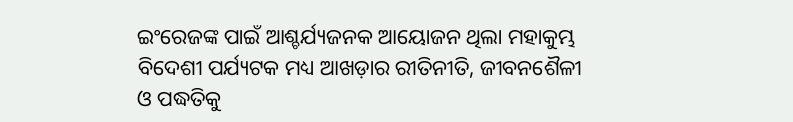ଇଂରେଜଙ୍କ ପାଇଁ ଆଶ୍ଚର୍ଯ୍ୟଜନକ ଆୟୋଜନ ଥିଲା ମହାକୁମ୍ଭ
ବିଦେଶୀ ପର୍ଯ୍ୟଟକ ମଧ୍ୟ ଆଖଡ଼ାର ରୀତିନୀତି, ଜୀବନଶୈଳୀ ଓ ପଦ୍ଧତିକୁ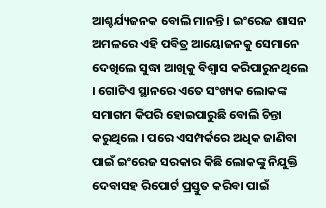ଆଶ୍ଚର୍ଯ୍ୟଜନକ ବୋଲି ମାନନ୍ତି । ଇଂରେଜ ଶାସନ ଅମଳରେ ଏହି ପବିତ୍ର ଆୟୋଜନକୁ ସେମାନେ ଦେଖିଲେ ସୁଦ୍ଧା ଆଖିକୁ ବିଶ୍ୱାସ କରିପାରୁନଥିଲେ । ଗୋଟିଏ ସ୍ଥାନରେ ଏତେ ସଂଖ୍ୟକ ଲୋକଙ୍କ ସମାଗମ କିପରି ହୋଇପାରୁଛି ବୋଲି ଚିନ୍ତା କରୁଥିଲେ । ପରେ ଏସମ୍ପର୍କରେ ଅଧିକ ଜାଣିବା ପାଇଁ ଇଂରେଜ ସରକାର କିଛି ଲୋକଙ୍କୁ ନିଯୁକ୍ତି ଦେବାସହ ରିପୋର୍ଟ ପ୍ରସ୍ତୁତ କରିବା ପାଇଁ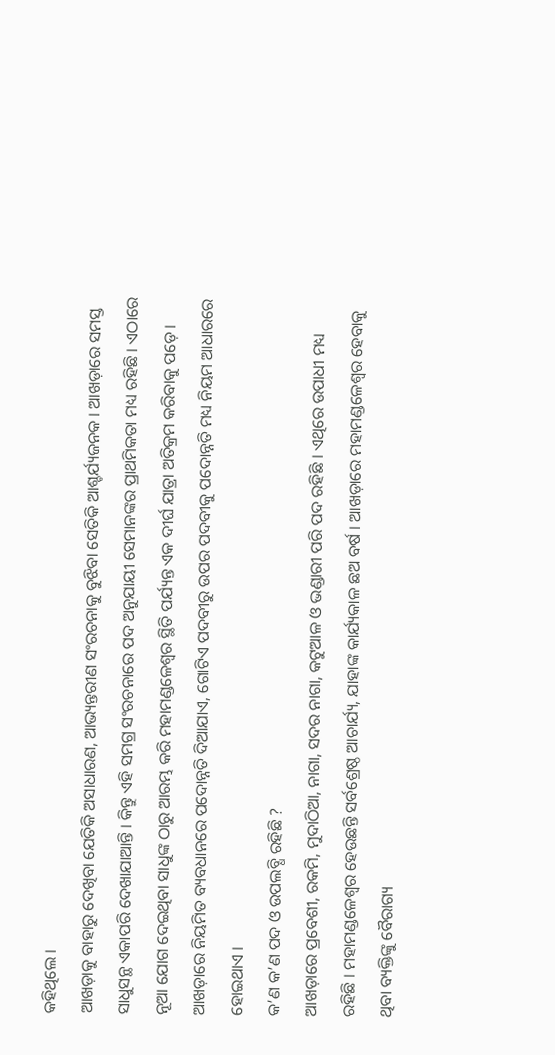କହିଥିଲେ ।
ଆଖଡ଼ାକୁ ବାହାରୁ ଦେଖିବା ଯେତିକି ଅସାଧାରଣ, ଆଭ୍ୟନ୍ତରୀଣ ସଂରଚନାକୁ ବୁଝିବା ସେତିକି ଆଶ୍ଚର୍ଯ୍ୟଜନକ । ଆଖଡ଼ାରେ ସମସ୍ତ ସାଧୁସନ୍ଥ ଏକାପରି ଦେଖାଯାଆନ୍ତି । କିନ୍ତୁ ଏହି ସମଗ୍ର ସଂରଚନାରେ ପଦ ଅନୁଯାୟୀ ସେମାନଙ୍କର ପ୍ରାଥମିକତା ମଧ୍ୟ ରହିଛି । ଏଠାରେ ନୂଆ ଯୋଗ ଦେଇଥିବା ସାଧୁଙ୍କ ଠାରୁ ଆରମ୍ଭ କରି ମହାମଣ୍ଡଳେଶ୍ୱର ସ୍ଥିତି ପର୍ଯ୍ୟନ୍ତ ଏକ ଦୀର୍ଘ ଯାତ୍ରା ଅତିକ୍ରମ କରିବାକୁ ପଡ଼େ । ଆଖଡ଼ାରେ ନିୟମିତ ବ୍ୟବଧାନରେ ପଦୋନ୍ନତି ଦିଆଯାଏ, ଗୋଟିଏ ପଦବୀରୁ ଉପର ପଦବୀକୁ ପଦୋନ୍ନତି ମଧ୍ୟ ନିୟମ ଆଧାରରେ ହୋଇଥାଏ ।
କ’ଣ କ’ଣ ପଦ ଓ ଉପଲବ୍ଧି ରହିଛି ?
ଆଖଡ଼ାରେ ପ୍ରବେଶୀ, ରକମି, ମୁଦାଠିଆ, ନାଗା, ସଦର ନାଗା, କଟୁଆଳ ଓ ଭଣ୍ଡାରୀ ପରି ପଦ ରହିଛି । ଏଥିରେ ଉପାଧୀ ମଧ୍ୟ ରହିଛି । ମହାମଣ୍ଡଳେଶ୍ୱର ହେଉଛନ୍ତି ସର୍ବଶ୍ରେଷ୍ଠ ଆଚାର୍ଯ୍ୟ, ଯାହାଙ୍କ କାର୍ଯ୍ୟକାଳ ଛଅ ବର୍ଷ । ଆଖଡ଼ାରେ ମହାମଣ୍ଡଳେଶ୍ୱର ହେବାକୁ ଥିବା ବ୍ୟକ୍ତିଙ୍କୁ ବୈରାଗ୍ୟ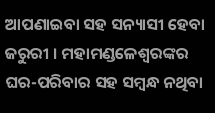ଆପଣାଇବା ସହ ସନ୍ୟାସୀ ହେବା ଜରୁରୀ । ମହାମଣ୍ଡଳେଶ୍ୱରଙ୍କର ଘର-ପରିବାର ସହ ସମ୍ବନ୍ଧ ନଥିବା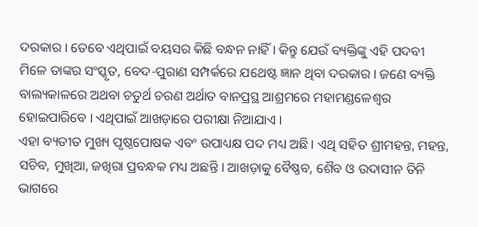ଦରକାର। ତେବେ ଏଥିପାଇଁ ବୟସର କିଛି ବନ୍ଧନ ନାହିଁ । କିନ୍ତୁ ଯେଉଁ ବ୍ୟକ୍ତିଙ୍କୁ ଏହି ପଦବୀ ମିଳେ ତାଙ୍କର ସଂସ୍କୃତ, ବେଦ-ପୁରାଣ ସମ୍ପର୍କରେ ଯଥେଷ୍ଟ ଜ୍ଞାନ ଥିବା ଦରକାର। ଜଣେ ବ୍ୟକ୍ତି ବାଲ୍ୟକାଳରେ ଅଥବା ଚତୁର୍ଥ ଚରଣ ଅର୍ଥାତ ବାନପ୍ରସ୍ଥ ଆଶ୍ରମରେ ମହାମଣ୍ଡଳେଶ୍ୱର ହୋଇପାରିବେ । ଏଥିପାଇଁ ଆଖଡ଼ାରେ ପରୀକ୍ଷା ନିଆଯାଏ ।
ଏହା ବ୍ୟତୀତ ମୁଖ୍ୟ ପୃଷ୍ଠପୋଷକ ଏବଂ ଉପାଧ୍ୟକ୍ଷ ପଦ ମଧ୍ୟ ଅଛି। ଏଥି ସହିତ ଶ୍ରୀମହନ୍ତ, ମହନ୍ତ, ସଚିବ, ମୁଖିଆ, ଜଖିରା ପ୍ରବନ୍ଧକ ମଧ୍ୟ ଅଛନ୍ତି । ଆଖଡ଼ାକୁ ବୈଷ୍ଣବ, ଶୈବ ଓ ଉଦାସୀନ ତିନି ଭାଗରେ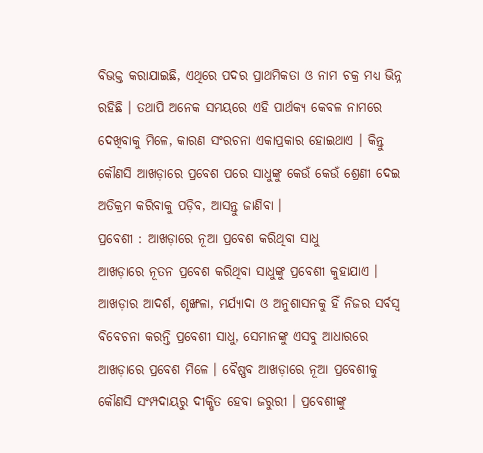ବିଭକ୍ତ କରାଯାଇଛି, ଏଥିରେ ପଦର ପ୍ରାଥମିକତା ଓ ନାମ ଚକ୍ର ମଧ୍ୟ ଭିନ୍ନ ରହିଛି । ତଥାପି ଅନେକ ସମୟରେ ଏହି ପାର୍ଥକ୍ୟ କେବଳ ନାମରେ ଦେଖିବାକୁ ମିଳେ, କାରଣ ସଂରଚନା ଏକାପ୍ରକାର ହୋଇଥାଏ । କିନ୍ତୁ କୌଣସି ଆଖଡ଼ାରେ ପ୍ରବେଶ ପରେ ସାଧୁଙ୍କୁ କେଉଁ କେଉଁ ଶ୍ରେଣୀ ଦେଇ ଅତିକ୍ରମ କରିବାକୁ ପଡ଼ିବ, ଆସନ୍ତୁ ଜାଣିବା ।
ପ୍ରବେଶୀ : ଆଖଡ଼ାରେ ନୂଆ ପ୍ରବେଶ କରିଥିବା ସାଧୁ
ଆଖଡ଼ାରେ ନୂତନ ପ୍ରବେଶ କରିଥିବା ସାଧୁଙ୍କୁ ପ୍ରବେଶୀ କୁହାଯାଏ । ଆଖଡ଼ାର ଆଦର୍ଶ, ଶୃଙ୍ଖଳା, ମର୍ଯ୍ୟାଦା ଓ ଅନୁଶାସନକୁ ହିଁ ନିଜର ସର୍ବସ୍ୱ ବିବେଚନା କରନ୍ତି ପ୍ରବେଶୀ ସାଧୁ, ସେମାନଙ୍କୁ ଏସବୁ ଆଧାରରେ ଆଖଡ଼ାରେ ପ୍ରବେଶ ମିଳେ । ବୈଷ୍ଣବ ଆଖଡ଼ାରେ ନୂଆ ପ୍ରବେଶୀକୁ କୌଣସି ସଂମ୍ପଦାୟରୁ ଦୀକ୍ଷିତ ହେବା ଜରୁରୀ । ପ୍ରବେଶୀଙ୍କୁ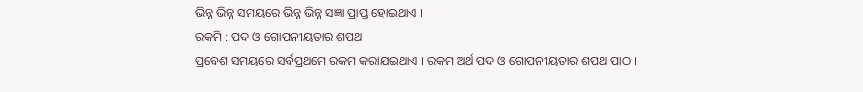ଭିନ୍ନ ଭିନ୍ନ ସମୟରେ ଭିନ୍ନ ଭିନ୍ନ ସଜ୍ଞା ପ୍ରାପ୍ତ ହୋଇଥାଏ ।
ରକମି : ପଦ ଓ ଗୋପନୀୟତାର ଶପଥ
ପ୍ରବେଶ ସମୟରେ ସର୍ବପ୍ରଥମେ ରକମ କରାଯଇଥାଏ । ରକମ ଅର୍ଥ ପଦ ଓ ଗୋପନୀୟତାର ଶପଥ ପାଠ ।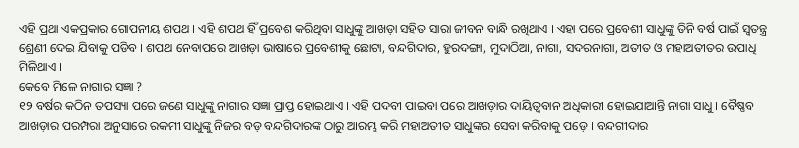ଏହି ପ୍ରଥା ଏକପ୍ରକାର ଗୋପନୀୟ ଶପଥ । ଏହି ଶପଥ ହିଁ ପ୍ରବେଶ କରିଥିବା ସାଧୁଙ୍କୁ ଆଖଡ଼ା ସହିତ ସାରା ଜୀବନ ବାନ୍ଧି ରଖିଥାଏ । ଏହା ପରେ ପ୍ରବେଶୀ ସାଧୁଙ୍କୁ ତିନି ବର୍ଷ ପାଇଁ ସ୍ୱତନ୍ତ୍ର ଶ୍ରେଣୀ ଦେଇ ଯିବାକୁ ପଡିବ । ଶପଥ ନେବାପରେ ଆଖଡ଼ା ଭାଷାରେ ପ୍ରବେଶୀକୁ ଛୋଟା, ବନ୍ଦଗିଦାର, ହୁରଦଙ୍ଗା, ମୁଦାଠିଆ, ନାଗା, ସଦରନାଗା, ଅତୀତ ଓ ମହାଅତୀତର ଉପାଧି ମିଳିଥାଏ ।
କେବେ ମିଳେ ନାଗାର ସଜ୍ଞା ?
୧୨ ବର୍ଷର କଠିନ ତପସ୍ୟା ପରେ ଜଣେ ସାଧୁଙ୍କୁ ନାଗାର ସଜ୍ଞା ପ୍ରାପ୍ତ ହୋଇଥାଏ । ଏହି ପଦବୀ ପାଇବା ପରେ ଆଖଡ଼ାର ଦାୟିତ୍ୱବାନ ଅଧିକାରୀ ହୋଇଯାଆନ୍ତି ନାଗା ସାଧୁ । ବୈଷ୍ଣବ ଆଖଡ଼ାର ପରମ୍ପରା ଅନୁସାରେ ରକମୀ ସାଧୁଙ୍କୁ ନିଜର ବଡ଼ ବନ୍ଦଗିଦାରଙ୍କ ଠାରୁ ଆରମ୍ଭ କରି ମହାଅତୀତ ସାଧୁଙ୍କର ସେବା କରିବାକୁ ପଡ଼େ । ବନ୍ଦଗୀଦାର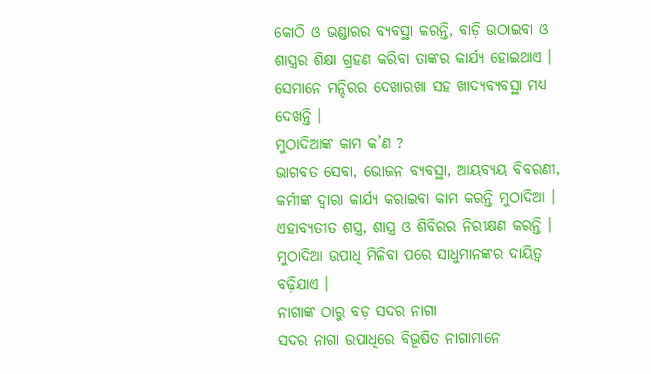କୋଠି ଓ ଭଣ୍ଡାରର ବ୍ୟବସ୍ଥା କରନ୍ତି, ବାଡ଼ି ଉଠାଇବା ଓ ଶାସ୍ତ୍ରର ଶିକ୍ଷା ଗ୍ରହଣ କରିବା ତାଙ୍କର କାର୍ଯ୍ୟ ହୋଇଥାଏ । ସେମାନେ ମନ୍ଦିରର ଦେଖାରଖା ସହ ଖାଦ୍ୟବ୍ୟବସ୍ଥା ମଧ୍ୟ ଦେଖନ୍ତି ।
ମୁଠାଦିଆଙ୍କ କାମ କ’ଣ ?
ଭାଗବତ ସେବା, ଭୋଜନ ବ୍ୟବସ୍ଥା, ଆୟବ୍ୟୟ ବିବରଣୀ, କର୍ମୀଙ୍କ ଦ୍ୱାରା କାର୍ଯ୍ୟ କରାଇବା କାମ କରନ୍ତି ମୁଠାଦିଆ । ଏହାବ୍ୟତୀତ ଶସ୍ତ୍ର, ଶାସ୍ତ୍ର ଓ ଶିବିରର ନିରୀକ୍ଷଣ କରନ୍ତି । ମୁଠାଦିଆ ଉପାଧି ମିଳିବା ପରେ ସାଧୁମାନଙ୍କର ଦାୟିତ୍ୱ ବଢ଼ିଯାଏ ।
ନାଗାଙ୍କ ଠାରୁ ବଡ଼ ସଦର ନାଗା
ସଦର ନାଗା ଉପାଧିରେ ବିଭୂଷିତ ନାଗାମାନେ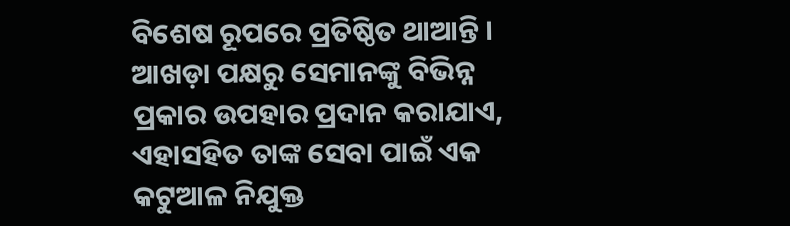ବିଶେଷ ରୂପରେ ପ୍ରତିଷ୍ଠିତ ଥାଆନ୍ତି । ଆଖଡ଼ା ପକ୍ଷରୁ ସେମାନଙ୍କୁ ବିଭିନ୍ନ ପ୍ରକାର ଉପହାର ପ୍ରଦାନ କରାଯାଏ, ଏହାସହିତ ତାଙ୍କ ସେବା ପାଇଁ ଏକ କଟୁଆଳ ନିଯୁକ୍ତ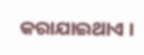କରାଯାଇଥାଏ ।